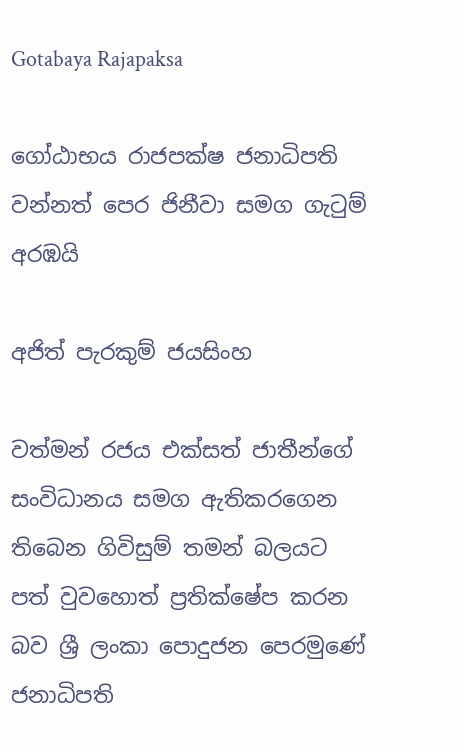Gotabaya Rajapaksa

ගෝඨාභය රාජපක්ෂ ජනාධිපති වන්නත් පෙර ජිනීවා සමග ගැටුම් අරඹයි

අජිත් පැරකුම් ජයසිංහ

වත්මන් රජය එක්සත් ජාතීන්ගේ සංවිධානය සමග ඇතිකරගෙන තිබෙන ගිවිසුම් තමන් බලයට පත් වුවහොත් ප්‍රතික්ෂේප කරන බව ශ්‍රී ලංකා පොදුජන පෙරමුණේ ජනාධිපති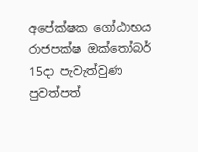අපේක්ෂක ගෝඨාභය රාජපක්ෂ ඔක්තෝබර් 15දා පැවැත්වුණ පුවත්පත්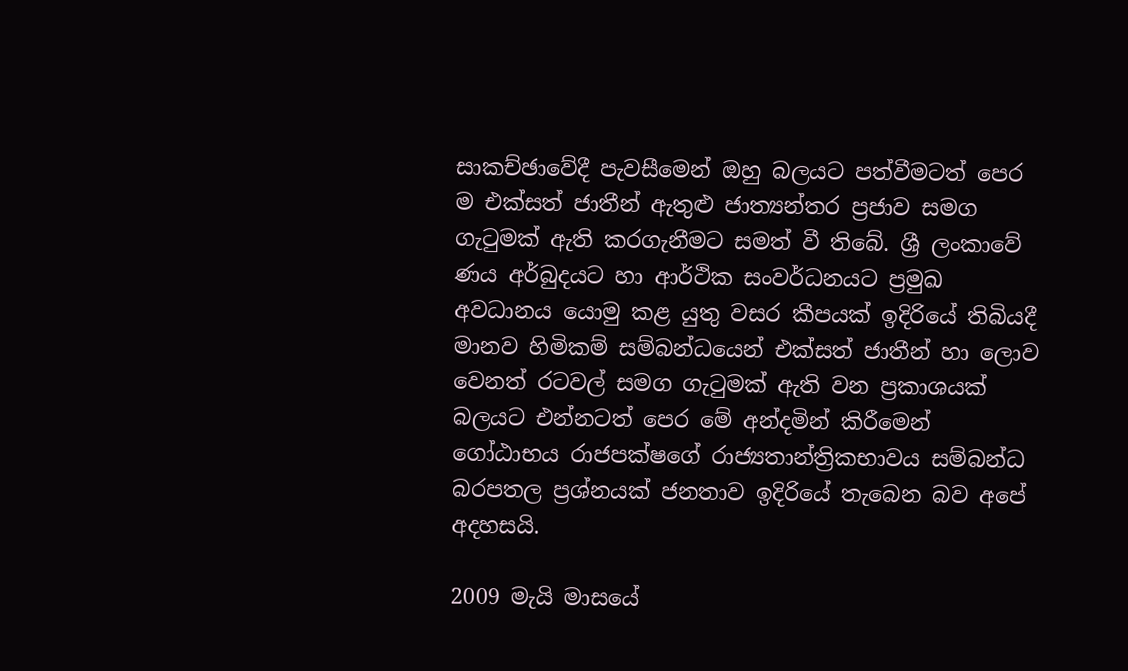සාකච්ඡාවේදී පැවසීමෙන් ඔහු බලයට පත්වීමටත් පෙර ම එක්සත් ජාතීන් ඇතුළු ජාත්‍යන්තර ප්‍රජාව සමග ගැටුමක් ඇති කරගැනීමට සමත් වී තිබේ. ශ්‍රී ලංකාවේ ණය අර්බුදයට හා ආර්ථික සංවර්ධනයට ප්‍රමුඛ අවධානය යොමු කළ යුතු වසර කීපයක් ඉදිරියේ තිබියදී මානව හිමිකම් සම්බන්ධයෙන් එක්සත් ජාතීන් හා ලොව වෙනත් රටවල් සමග ගැටුමක් ඇති වන ප්‍රකාශයක් බලයට එන්නටත් පෙර මේ අන්දමින් කිරීමෙන් ගෝඨාභය රාජපක්ෂගේ රාජ්‍යතාන්ත්‍රිකභාවය සම්බන්ධ බරපතල ප්‍රශ්නයක් ජනතාව ඉදිරියේ තැබෙන බව අපේ අදහසයි.

2009 මැයි මාසයේ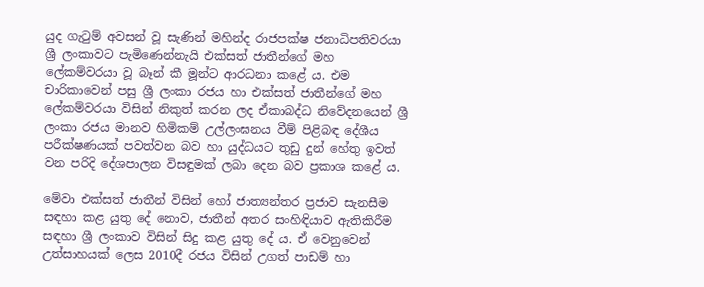යුද ගැටුම් අවසන් වූ සැණින් මහින්ද රාජපක්ෂ ජනාධිපතිවරයා ශ්‍රී ලංකාවට පැමිණෙන්නැයි එක්සත් ජාතීන්ගේ මහ ලේකම්වරයා වූ බෑන් කී මූන්ට ආරධනා කළේ ය. එම චාරිකාවෙන් පසු ශ්‍රී ලංකා රජය හා එක්සත් ජාතීන්ගේ මහ ලේකම්වරයා විසින් නිකුත් කරන ලද ඒකාබද්ධ නිවේදනයෙන් ශ්‍රී ලංකා රජය මානව හිමිකම් උල්ලංඝනය වීම් පිළිබඳ දේශීය පරීක්ෂණයක් පවත්වන බව හා යුද්ධයට තුඩු දුන් හේතු ඉවත් වන පරිදි දේශපාලන විසඳුමක් ලබා දෙන බව ප්‍රකාශ කළේ ය.

මේවා එක්සත් ජාතීන් විසින් හෝ ජාත්‍යන්තර ප්‍රජාව සැනසීම සඳහා කළ යුතු දේ නොව, ජාතීන් අතර සංහිඳියාව ඇතිකිරීම සඳහා ශ්‍රී ලංකාව විසින් සිදු කළ යුතු දේ ය. ඒ වෙනුවෙන් උත්සාහයක් ලෙස 2010දී රජය විසින් උගත් පාඩම් හා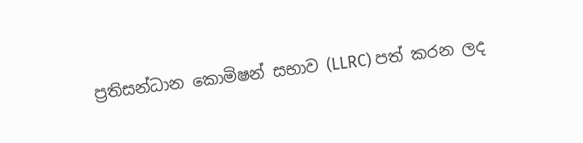ප්‍රතිසන්ධාන කොමිෂන් සභාව (LLRC) පත් කරන ලද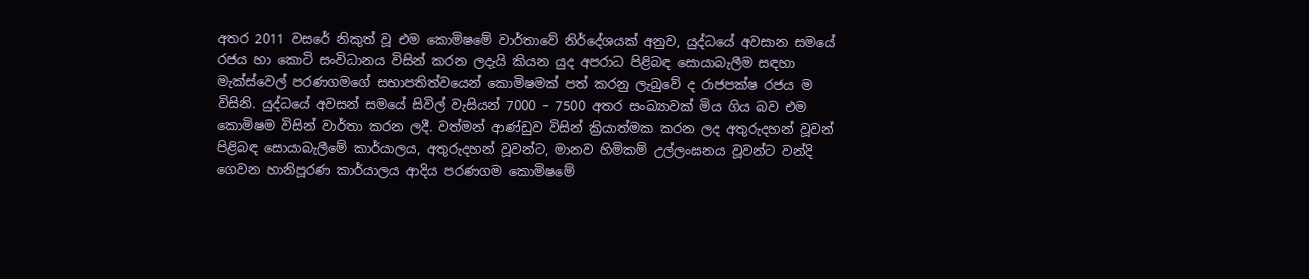අතර 2011 වසරේ නිකුත් වූ එම කොමිෂමේ වාර්තාවේ නිර්දේශයක් අනුව, යුද්ධයේ අවසාන සමයේ රජය හා කොටි සංවිධානය විසින් කරන ලදැයි කියන යුද අපරාධ පිළිබඳ සොයාබැලීම සඳහා මැක්ස්වෙල් පරණගමගේ සභාපතිත්වයෙන් කොමිෂමක් පත් කරනු ලැබුවේ ද රාජපක්ෂ රජය ම විසිනි. යුද්ධයේ අවසන් සමයේ සිවිල් වැසියන් 7000 – 7500 අතර සංඛ්‍යාවක් මිය ගිය බව එම කොමිෂම විසින් වාර්තා කරන ලදී. වත්මන් ආණ්ඩුව විසින් ක්‍රියාත්මක කරන ලද අතුරුදහන් වූවන් පිළිබඳ සොයාබැලීමේ කාර්යාලය, අතුරුදහන් වූවන්ට, මානව හිමිකම් උල්ලංඝනය වූවන්ට වන්දි ගෙවන හානිපූරණ කාර්යාලය ආදිය පරණගම කොමිෂමේ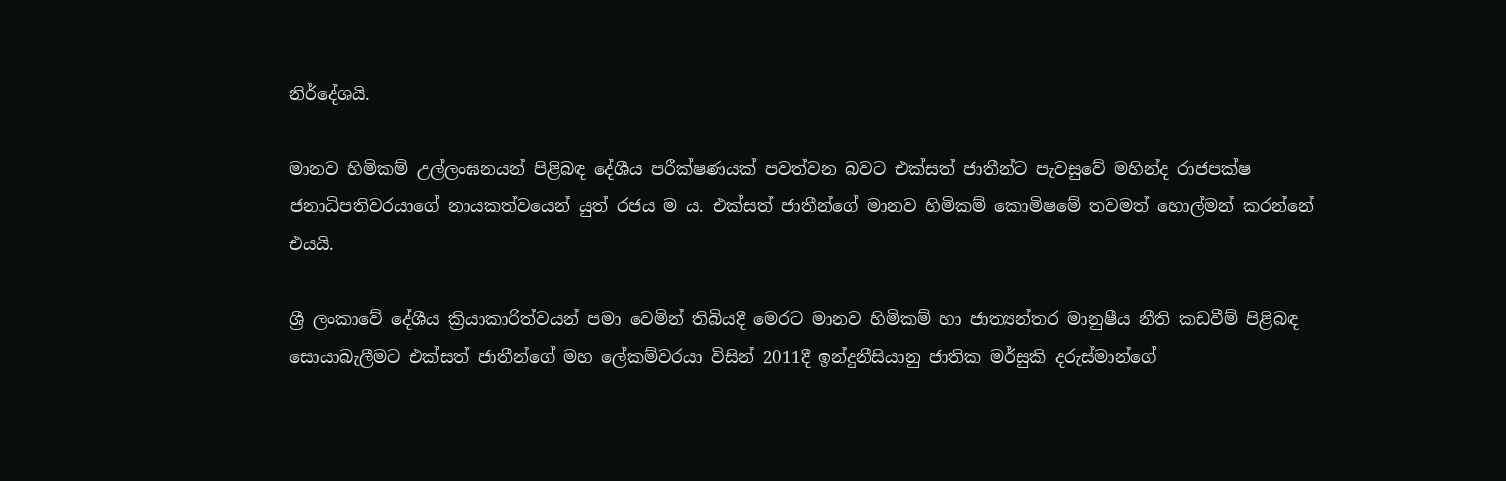නිර්දේශයි.

මානව හිමිකම් උල්ලංඝනයන් පිළිබඳ දේශීය පරීක්ෂණයක් පවත්වන බවට එක්සත් ජාතීන්ට පැවසුවේ මහින්ද රාජපක්ෂ ජනාධිපතිවරයාගේ නායකත්වයෙන් යුත් රජය ම ය. එක්සත් ජාතීන්ගේ මානව හිමිකම් කොමිෂමේ තවමත් හොල්මන් කරන්නේ එයයි.

ශ්‍රී ලංකාවේ දේශීය ක්‍රියාකාරිත්වයන් පමා වෙමින් තිබියදී මෙරට මානව හිමිකම් හා ජාත්‍යන්තර මානුෂීය නීති කඩවීම් පිළිබඳ සොයාබැලීමට එක්සත් ජාතීන්ගේ මහ ලේකම්වරයා විසින් 2011දී ඉන්දුනීසියානු ජාතික මර්සුකි දරුස්මාන්ගේ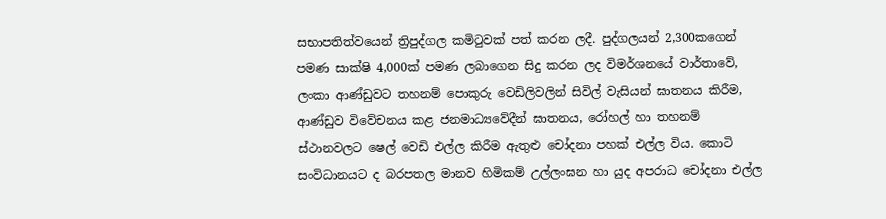සභාපතිත්වයෙන් ත්‍රිපුද්ගල කමිටුවක් පත් කරන ලදී. පුද්ගලයන් 2,300කගෙන් පමණ සාක්ෂි 4,000ක් පමණ ලබාගෙන සිදු කරන ලද විමර්ශනයේ වාර්තාවේ, ලංකා ආණ්ඩුවට තහනම් පොකුරු වෙඩිලිවලින් සිවිල් වැසියන් ඝාතනය කිරීම, ආණ්ඩුව විවේචනය කළ ජනමාධ්‍යවේදීන් ඝාතනය, රෝහල් හා තහනම් ස්ථානවලට ෂෙල් වෙඩි එල්ල කිරීම ඇතුළු චෝදනා පහක් එල්ල විය. කොටි සංවිධානයට ද බරපතල මානව හිමිකම් උල්ලංඝන හා යුද අපරාධ චෝදනා එල්ල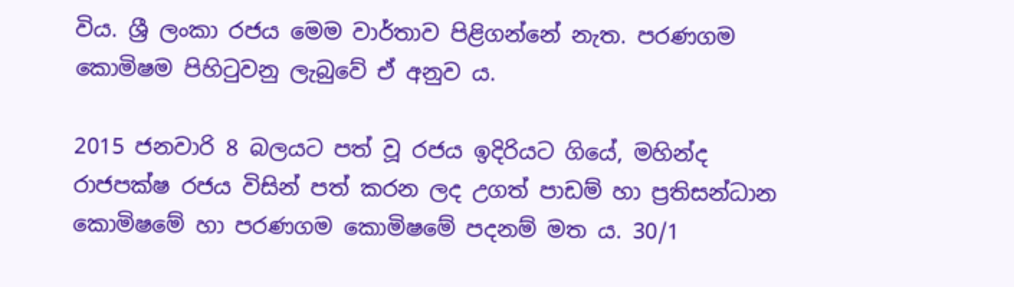විය. ශ්‍රී ලංකා රජය මෙම වාර්තාව පිළිගන්නේ නැත. පරණගම කොමිෂම පිහිටුවනු ලැබුවේ ඒ අනුව ය.

2015 ජනවාරි 8 බලයට පත් වූ රජය ඉදිරියට ගියේ, මහින්ද රාජපක්ෂ රජය විසින් පත් කරන ලද උගත් පාඩම් හා ප්‍රතිසන්ධාන කොමිෂමේ හා පරණගම කොමිෂමේ පදනම් මත ය. 30/1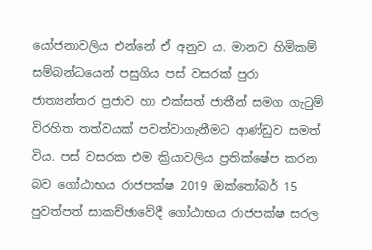යෝජනාවලිය එන්නේ ඒ අනුව ය. මානව හිමිකම් සම්බන්ධයෙන් පසුගිය පස් වසරක් පුරා ජාත්‍යන්තර ප්‍රජාව හා එක්සත් ජාතීන් සමග ගැටුම් විරහිත තත්වයක් පවත්වාගැනීමට ආණ්ඩුව සමත් විය. පස් වසරක එම ක්‍රියාවලිය ප්‍රතික්ෂේප කරන බව ගෝඨාභය රාජපක්ෂ 2019 ඔක්තෝබර් 15 පුවත්පත් සාකච්ඡාවේදී ගෝඨාභය රාජපක්ෂ සරල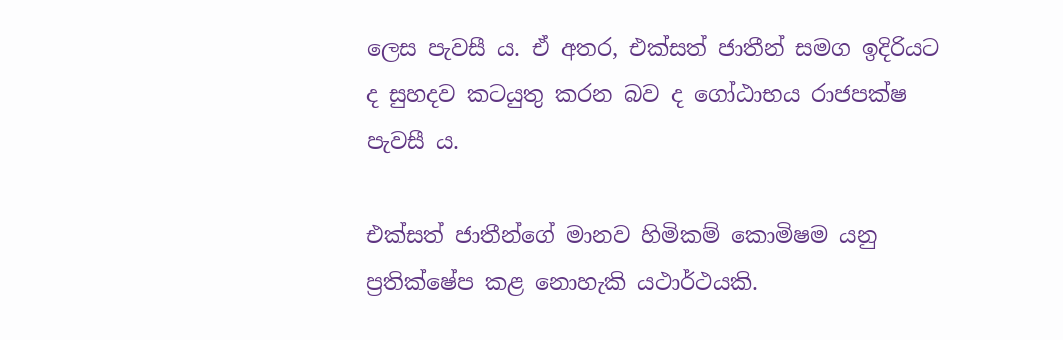ලෙස පැවසී ය. ඒ අතර, එක්සත් ජාතීන් සමග ඉදිරියට ද සුහදව කටයුතු කරන බව ද ගෝඨාභය රාජපක්ෂ පැවසී ය.

එක්සත් ජාතීන්ගේ මානව හිමිකම් කොමිෂම යනු ප්‍රතික්ෂේප කළ නොහැකි යථාර්ථයකි.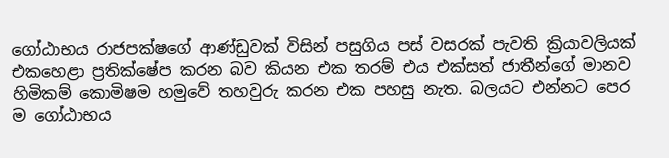ගෝඨාභය රාජපක්ෂගේ ආණ්ඩුවක් විසින් පසුගිය පස් වසරක් පැවති ක්‍රියාවලියක් එකහෙළා ප්‍රතික්ෂේප කරන බව කියන එක තරම් එය එක්සත් ජාතීන්ගේ මානව හිමිකම් කොමිෂම හමුවේ තහවුරු කරන එක පහසු නැත. බලයට එන්නට පෙර ම ගෝඨාභය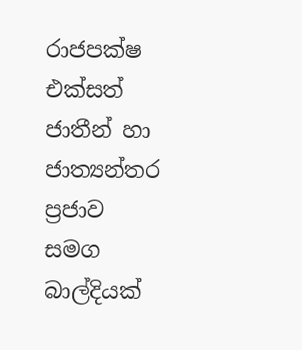රාජපක්ෂ එක්සත් ජාතීන් හා ජාත්‍යන්තර ප්‍රජාව සමග බාල්දියක්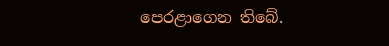පෙරළාගෙන තිබේ.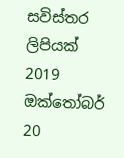සවිස්තර ලිපියක් 2019 ඔක්තෝබර් 20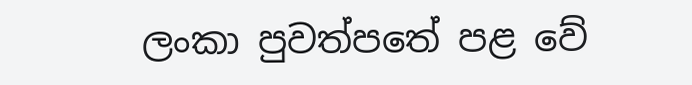ලංකා පුවත්පතේ පළ වේ